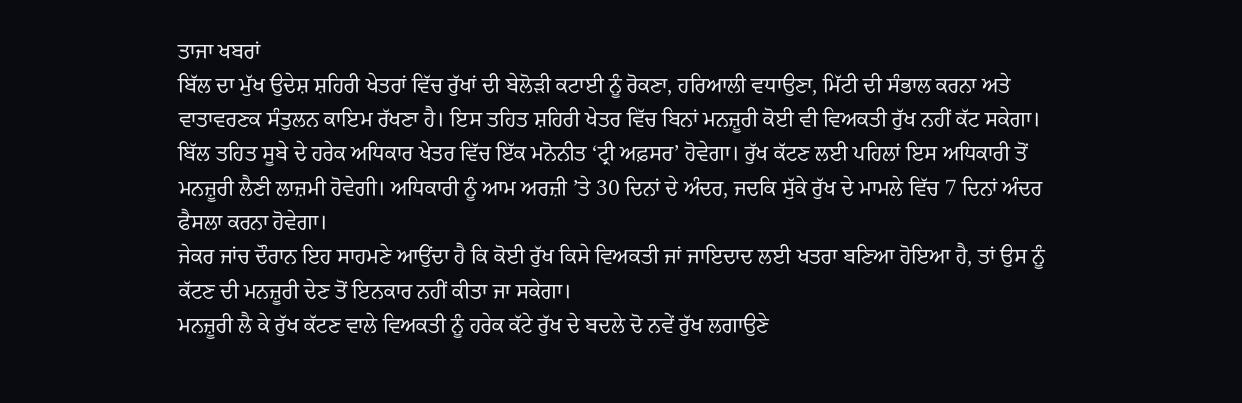ਤਾਜਾ ਖਬਰਾਂ
ਬਿੱਲ ਦਾ ਮੁੱਖ ਉਦੇਸ਼ ਸ਼ਹਿਰੀ ਖੇਤਰਾਂ ਵਿੱਚ ਰੁੱਖਾਂ ਦੀ ਬੇਲੋੜੀ ਕਟਾਈ ਨੂੰ ਰੋਕਣਾ, ਹਰਿਆਲੀ ਵਧਾਉਣਾ, ਮਿੱਟੀ ਦੀ ਸੰਭਾਲ ਕਰਨਾ ਅਤੇ ਵਾਤਾਵਰਣਕ ਸੰਤੁਲਨ ਕਾਇਮ ਰੱਖਣਾ ਹੈ। ਇਸ ਤਹਿਤ ਸ਼ਹਿਰੀ ਖੇਤਰ ਵਿੱਚ ਬਿਨਾਂ ਮਨਜ਼ੂਰੀ ਕੋਈ ਵੀ ਵਿਅਕਤੀ ਰੁੱਖ ਨਹੀਂ ਕੱਟ ਸਕੇਗਾ।
ਬਿੱਲ ਤਹਿਤ ਸੂਬੇ ਦੇ ਹਰੇਕ ਅਧਿਕਾਰ ਖੇਤਰ ਵਿੱਚ ਇੱਕ ਮਨੋਨੀਤ ‘ਟ੍ਰੀ ਅਫ਼ਸਰ’ ਹੋਵੇਗਾ। ਰੁੱਖ ਕੱਟਣ ਲਈ ਪਹਿਲਾਂ ਇਸ ਅਧਿਕਾਰੀ ਤੋਂ ਮਨਜ਼ੂਰੀ ਲੈਣੀ ਲਾਜ਼ਮੀ ਹੋਵੇਗੀ। ਅਧਿਕਾਰੀ ਨੂੰ ਆਮ ਅਰਜ਼ੀ ’ਤੇ 30 ਦਿਨਾਂ ਦੇ ਅੰਦਰ, ਜਦਕਿ ਸੁੱਕੇ ਰੁੱਖ ਦੇ ਮਾਮਲੇ ਵਿੱਚ 7 ਦਿਨਾਂ ਅੰਦਰ ਫੈਸਲਾ ਕਰਨਾ ਹੋਵੇਗਾ।
ਜੇਕਰ ਜਾਂਚ ਦੌਰਾਨ ਇਹ ਸਾਹਮਣੇ ਆਉਂਦਾ ਹੈ ਕਿ ਕੋਈ ਰੁੱਖ ਕਿਸੇ ਵਿਅਕਤੀ ਜਾਂ ਜਾਇਦਾਦ ਲਈ ਖਤਰਾ ਬਣਿਆ ਹੋਇਆ ਹੈ, ਤਾਂ ਉਸ ਨੂੰ ਕੱਟਣ ਦੀ ਮਨਜ਼ੂਰੀ ਦੇਣ ਤੋਂ ਇਨਕਾਰ ਨਹੀਂ ਕੀਤਾ ਜਾ ਸਕੇਗਾ।
ਮਨਜ਼ੂਰੀ ਲੈ ਕੇ ਰੁੱਖ ਕੱਟਣ ਵਾਲੇ ਵਿਅਕਤੀ ਨੂੰ ਹਰੇਕ ਕੱਟੇ ਰੁੱਖ ਦੇ ਬਦਲੇ ਦੋ ਨਵੇਂ ਰੁੱਖ ਲਗਾਉਣੇ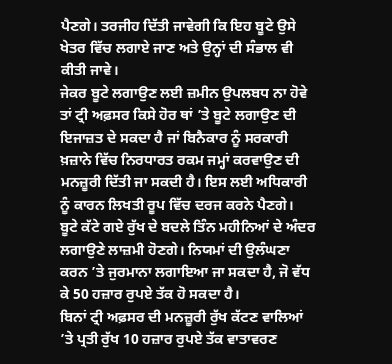ਪੈਣਗੇ। ਤਰਜੀਹ ਦਿੱਤੀ ਜਾਵੇਗੀ ਕਿ ਇਹ ਬੂਟੇ ਉਸੇ ਖੇਤਰ ਵਿੱਚ ਲਗਾਏ ਜਾਣ ਅਤੇ ਉਨ੍ਹਾਂ ਦੀ ਸੰਭਾਲ ਵੀ ਕੀਤੀ ਜਾਵੇ।
ਜੇਕਰ ਬੂਟੇ ਲਗਾਉਣ ਲਈ ਜ਼ਮੀਨ ਉਪਲਬਧ ਨਾ ਹੋਵੇ ਤਾਂ ਟ੍ਰੀ ਅਫ਼ਸਰ ਕਿਸੇ ਹੋਰ ਥਾਂ ’ਤੇ ਬੂਟੇ ਲਗਾਉਣ ਦੀ ਇਜਾਜ਼ਤ ਦੇ ਸਕਦਾ ਹੈ ਜਾਂ ਬਿਨੈਕਾਰ ਨੂੰ ਸਰਕਾਰੀ ਖ਼ਜ਼ਾਨੇ ਵਿੱਚ ਨਿਰਧਾਰਤ ਰਕਮ ਜਮ੍ਹਾਂ ਕਰਵਾਉਣ ਦੀ ਮਨਜ਼ੂਰੀ ਦਿੱਤੀ ਜਾ ਸਕਦੀ ਹੈ। ਇਸ ਲਈ ਅਧਿਕਾਰੀ ਨੂੰ ਕਾਰਨ ਲਿਖਤੀ ਰੂਪ ਵਿੱਚ ਦਰਜ ਕਰਨੇ ਪੈਣਗੇ।
ਬੂਟੇ ਕੱਟੇ ਗਏ ਰੁੱਖ ਦੇ ਬਦਲੇ ਤਿੰਨ ਮਹੀਨਿਆਂ ਦੇ ਅੰਦਰ ਲਗਾਉਣੇ ਲਾਜ਼ਮੀ ਹੋਣਗੇ। ਨਿਯਮਾਂ ਦੀ ਉਲੰਘਣਾ ਕਰਨ ’ਤੇ ਜੁਰਮਾਨਾ ਲਗਾਇਆ ਜਾ ਸਕਦਾ ਹੈ, ਜੋ ਵੱਧ ਕੇ 50 ਹਜ਼ਾਰ ਰੁਪਏ ਤੱਕ ਹੋ ਸਕਦਾ ਹੈ।
ਬਿਨਾਂ ਟ੍ਰੀ ਅਫ਼ਸਰ ਦੀ ਮਨਜ਼ੂਰੀ ਰੁੱਖ ਕੱਟਣ ਵਾਲਿਆਂ ’ਤੇ ਪ੍ਰਤੀ ਰੁੱਖ 10 ਹਜ਼ਾਰ ਰੁਪਏ ਤੱਕ ਵਾਤਾਵਰਣ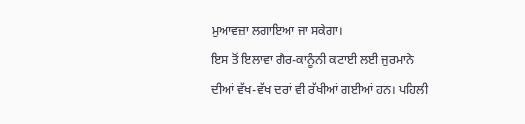ਮੁਆਵਜ਼ਾ ਲਗਾਇਆ ਜਾ ਸਕੇਗਾ।
ਇਸ ਤੋਂ ਇਲਾਵਾ ਗੈਰ-ਕਾਨੂੰਨੀ ਕਟਾਈ ਲਈ ਜੁਰਮਾਨੇ ਦੀਆਂ ਵੱਖ-ਵੱਖ ਦਰਾਂ ਵੀ ਰੱਖੀਆਂ ਗਈਆਂ ਹਨ। ਪਹਿਲੀ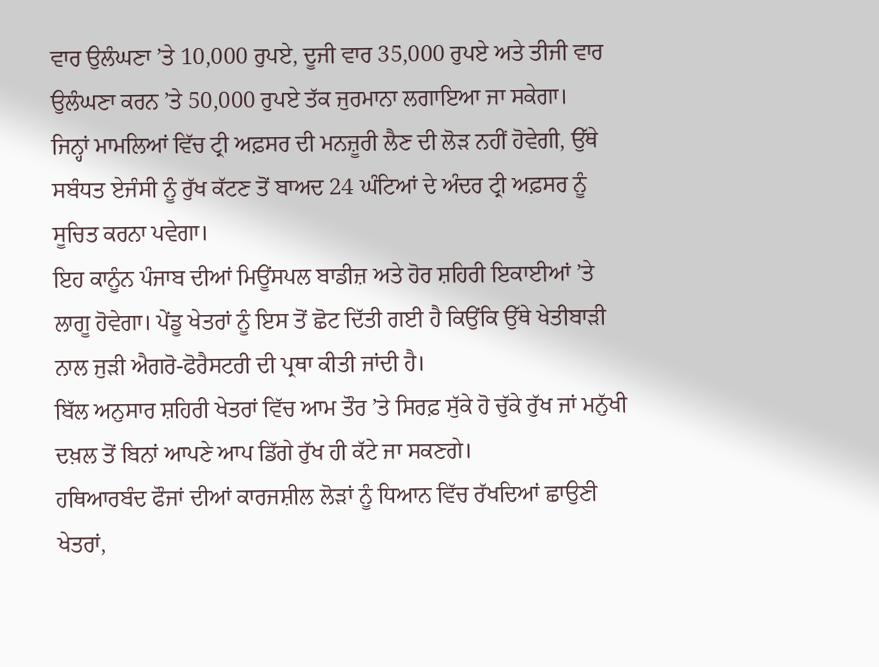ਵਾਰ ਉਲੰਘਣਾ ’ਤੇ 10,000 ਰੁਪਏ, ਦੂਜੀ ਵਾਰ 35,000 ਰੁਪਏ ਅਤੇ ਤੀਜੀ ਵਾਰ ਉਲੰਘਣਾ ਕਰਨ ’ਤੇ 50,000 ਰੁਪਏ ਤੱਕ ਜੁਰਮਾਨਾ ਲਗਾਇਆ ਜਾ ਸਕੇਗਾ।
ਜਿਨ੍ਹਾਂ ਮਾਮਲਿਆਂ ਵਿੱਚ ਟ੍ਰੀ ਅਫ਼ਸਰ ਦੀ ਮਨਜ਼ੂਰੀ ਲੈਣ ਦੀ ਲੋੜ ਨਹੀਂ ਹੋਵੇਗੀ, ਉੱਥੇ ਸਬੰਧਤ ਏਜੰਸੀ ਨੂੰ ਰੁੱਖ ਕੱਟਣ ਤੋਂ ਬਾਅਦ 24 ਘੰਟਿਆਂ ਦੇ ਅੰਦਰ ਟ੍ਰੀ ਅਫ਼ਸਰ ਨੂੰ ਸੂਚਿਤ ਕਰਨਾ ਪਵੇਗਾ।
ਇਹ ਕਾਨੂੰਨ ਪੰਜਾਬ ਦੀਆਂ ਮਿਊਂਸਪਲ ਬਾਡੀਜ਼ ਅਤੇ ਹੋਰ ਸ਼ਹਿਰੀ ਇਕਾਈਆਂ ’ਤੇ ਲਾਗੂ ਹੋਵੇਗਾ। ਪੇਂਡੂ ਖੇਤਰਾਂ ਨੂੰ ਇਸ ਤੋਂ ਛੋਟ ਦਿੱਤੀ ਗਈ ਹੈ ਕਿਉਂਕਿ ਉੱਥੇ ਖੇਤੀਬਾੜੀ ਨਾਲ ਜੁੜੀ ਐਗਰੋ-ਫੋਰੈਸਟਰੀ ਦੀ ਪ੍ਰਥਾ ਕੀਤੀ ਜਾਂਦੀ ਹੈ।
ਬਿੱਲ ਅਨੁਸਾਰ ਸ਼ਹਿਰੀ ਖੇਤਰਾਂ ਵਿੱਚ ਆਮ ਤੌਰ ’ਤੇ ਸਿਰਫ਼ ਸੁੱਕੇ ਹੋ ਚੁੱਕੇ ਰੁੱਖ ਜਾਂ ਮਨੁੱਖੀ ਦਖ਼ਲ ਤੋਂ ਬਿਨਾਂ ਆਪਣੇ ਆਪ ਡਿੱਗੇ ਰੁੱਖ ਹੀ ਕੱਟੇ ਜਾ ਸਕਣਗੇ।
ਹਥਿਆਰਬੰਦ ਫੌਜਾਂ ਦੀਆਂ ਕਾਰਜਸ਼ੀਲ ਲੋੜਾਂ ਨੂੰ ਧਿਆਨ ਵਿੱਚ ਰੱਖਦਿਆਂ ਛਾਉਣੀ ਖੇਤਰਾਂ,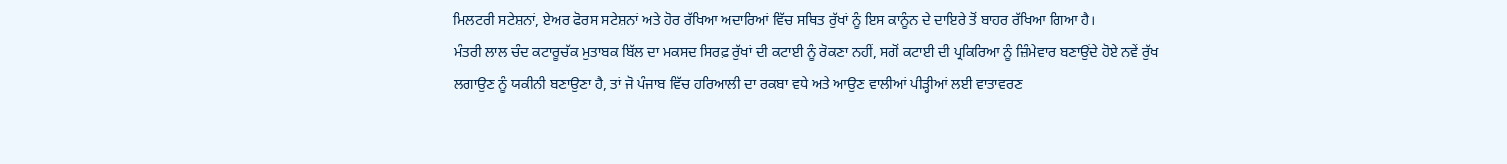ਮਿਲਟਰੀ ਸਟੇਸ਼ਨਾਂ, ਏਅਰ ਫੋਰਸ ਸਟੇਸ਼ਨਾਂ ਅਤੇ ਹੋਰ ਰੱਖਿਆ ਅਦਾਰਿਆਂ ਵਿੱਚ ਸਥਿਤ ਰੁੱਖਾਂ ਨੂੰ ਇਸ ਕਾਨੂੰਨ ਦੇ ਦਾਇਰੇ ਤੋਂ ਬਾਹਰ ਰੱਖਿਆ ਗਿਆ ਹੈ।
ਮੰਤਰੀ ਲਾਲ ਚੰਦ ਕਟਾਰੂਚੱਕ ਮੁਤਾਬਕ ਬਿੱਲ ਦਾ ਮਕਸਦ ਸਿਰਫ਼ ਰੁੱਖਾਂ ਦੀ ਕਟਾਈ ਨੂੰ ਰੋਕਣਾ ਨਹੀਂ, ਸਗੋਂ ਕਟਾਈ ਦੀ ਪ੍ਰਕਿਰਿਆ ਨੂੰ ਜ਼ਿੰਮੇਵਾਰ ਬਣਾਉਂਦੇ ਹੋਏ ਨਵੇਂ ਰੁੱਖ ਲਗਾਉਣ ਨੂੰ ਯਕੀਨੀ ਬਣਾਉਣਾ ਹੈ, ਤਾਂ ਜੋ ਪੰਜਾਬ ਵਿੱਚ ਹਰਿਆਲੀ ਦਾ ਰਕਬਾ ਵਧੇ ਅਤੇ ਆਉਣ ਵਾਲੀਆਂ ਪੀੜ੍ਹੀਆਂ ਲਈ ਵਾਤਾਵਰਣ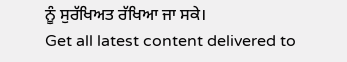ਨੂੰ ਸੁਰੱਖਿਅਤ ਰੱਖਿਆ ਜਾ ਸਕੇ।
Get all latest content delivered to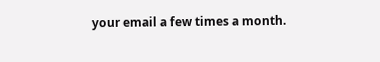your email a few times a month.